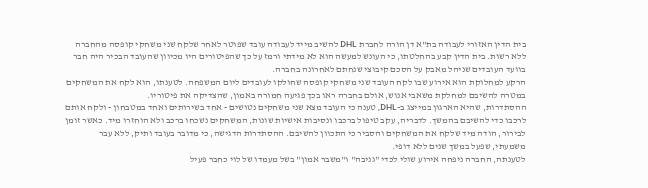בית הדין האזורי לעבודה בת"א דן הורה לחברת DHL להשיב מייד לעבודה עובד שפוטר לאחר שלקח שני משחקי קופסה מהחברה ללא רשות. בית הדין קבע בהחלטתו, כי העונש למעשה הוא לא מידתי ורמז על כך שהפיטורים היו מכיוון שהעובד הבכיר היה חבר בוועד העובדים שניהל מאבק על הסכם קיבוצי שנחתם לאחרונה בחברה.
הרקע למחלוקת הוא אירוע שבו לקח העובד שני משחקי קופסה שחולקו לעובדים ליום המשפחה. לטענתו, הוא לקח את המשחקים במטרה להשיבם למחלקת משאבי אנוש, אולם בחברה ראו בכך פגיעה חמורה באמון, שהצדיקה את פיטוריו.
ההסתדרות, שהיא הארגון במייצג ב-DHL, טענה כי העובד מצא שני משחקים נטושים - אחד בשירותים ואחד במטבחון - ולקח אותם לרכבו כדי להשיבם בהמשך. לדבריה, עקב טיפול ברכבו ונסיבות אישיות שונות, המשחקים נשכחו ברכב ולא הוחזרו מיד. כאשר זומן לבירור, הודה מיד שלקח את המשחקים והסביר כי התכוון להשיבם. ההסתדרות הדגישה, כי מדובר בעובד ותיק, ללא עבר משמעתי, שפעל במשך שנים ללא דופי.
לטענתה, החברה ניפחה אירוע שולי לכדי "גניבה" ו"משבר אמון" בשל מעמדו של לוי כחבר פעיל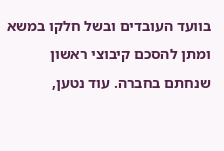בוועד העובדים ובשל חלקו במשא ומתן להסכם קיבוצי ראשון שנחתם בחברה. עוד נטען,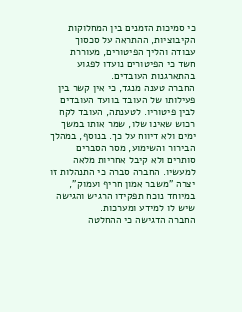כי סמיכות הזמנים בין המחלוקות הקיבוציות, ההתראה על סכסוך עבודה והליך הפיטורים, מעוררת חשד כי הפיטורים נועדו לפגוע בהתארגנות העובדים.
החברה טענה מנגד, כי אין קשר בין פעילותו של העובד בוועד העובדים לבין פיטוריו. לטענתה, העובד לקח רכוש שאינו שלו, שמר אותו במשך ימים ולא דיווח על כך. בנוסף, במהלך הבירור והשימוע, מסר הסברים סותרים ולא קיבל אחריות מלאה למעשיו. החברה סברה כי התנהלות זו יצרה "משבר אמון חריף ועמוק", במיוחד נוכח תפקידו הרגיש והגישה שיש לו למידע ומערכות.
החברה הדגישה כי ההחלטה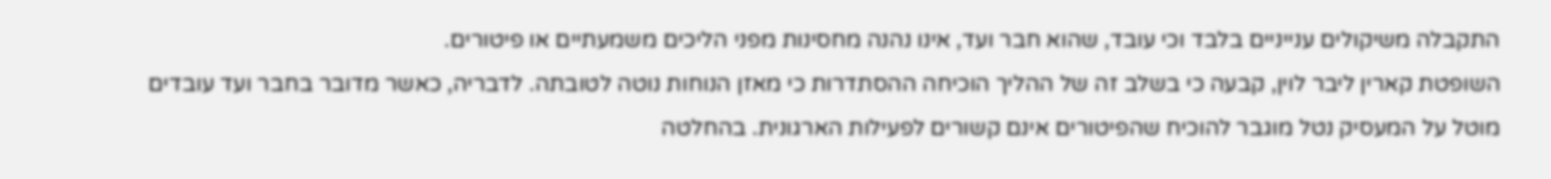התקבלה משיקולים ענייניים בלבד וכי עובד, שהוא חבר ועד, אינו נהנה מחסינות מפני הליכים משמעתיים או פיטורים.
השופטת קארין ליבר לוין, קבעה כי בשלב זה של ההליך הוכיחה ההסתדרות כי מאזן הנוחות נוטה לטובתה. לדבריה, כאשר מדובר בחבר ועד עובדים מוטל על המעסיק נטל מוגבר להוכיח שהפיטורים אינם קשורים לפעילות הארגונית. בהחלטה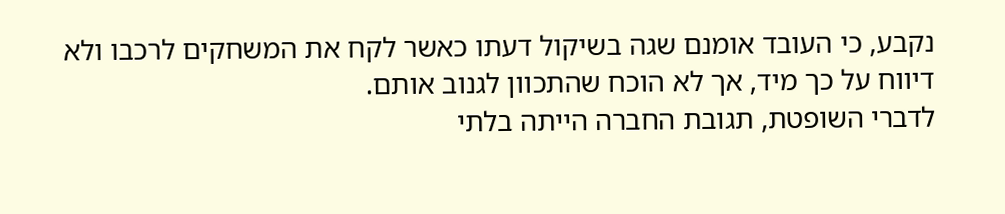נקבע, כי העובד אומנם שגה בשיקול דעתו כאשר לקח את המשחקים לרכבו ולא דיווח על כך מיד, אך לא הוכח שהתכוון לגנוב אותם.
לדברי השופטת, תגובת החברה הייתה בלתי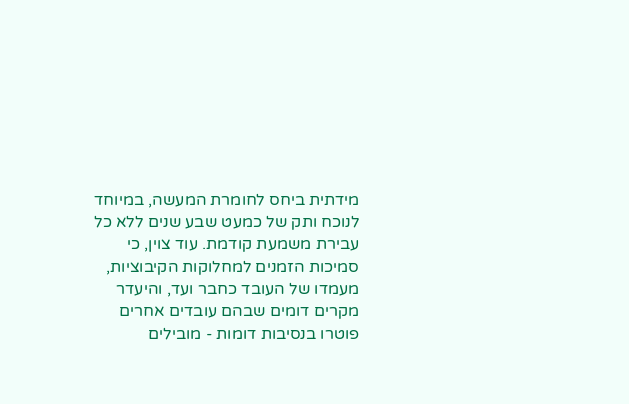מידתית ביחס לחומרת המעשה, במיוחד לנוכח ותק של כמעט שבע שנים ללא כל עבירת משמעת קודמת. עוד צוין, כי סמיכות הזמנים למחלוקות הקיבוציות, מעמדו של העובד כחבר ועד, והיעדר מקרים דומים שבהם עובדים אחרים פוטרו בנסיבות דומות - מובילים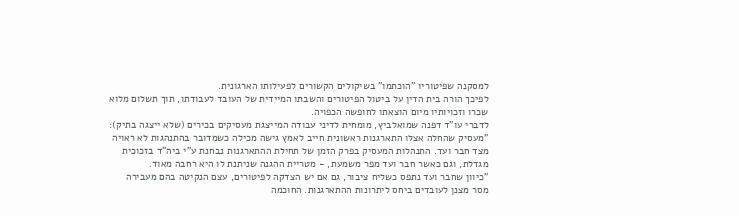למסקנה שפיטוריו "הוכתמו" בשיקולים הקשורים לפעילותו הארגונית.
לפיכך הורה בית הדין על ביטול הפיטורים והשבתו המיידית של העובד לעבודתו, תוך תשלום מלוא שכרו וזכויותיו מיום הוצאתו לחופשה הכפויה.
לדברי עו"ד דפנה שמואלביץ, מומחית לדיני עבודה המייצגת מעסיקים בכירים (שלא ייצגה בתיק): "מעסיק שהחלה אצלו התארגנות ראשונית חייב לאמץ גישה מכילה כשמדובר בהתנהגות לא ראויה מצד חבר ועד. התנהלות המעסיק בפרק הזמן של תחילת ההתארגנות נבחנת ע"י ביה"ד בזכוכית מגדלת, וגם כאשר חבר ועד מפר משמעת, - מטריית ההגנה שניתנת לו היא רחבה מאוד.
"כיוון שחבר ועד נתפס כשליח ציבור, גם אם יש הצדקה לפיטורים, עצם הנקיטה בהם מעבירה מסר מצנן לעובדים ביחס ליתרונות ההתארגנות. החוכמה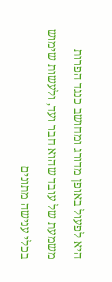היא לפעול באופן מדורג ומחושב כנגד הפרות משמעת של עובד שהוא חבר ועד, ולעשות שימוש בכלי ענישה מתונים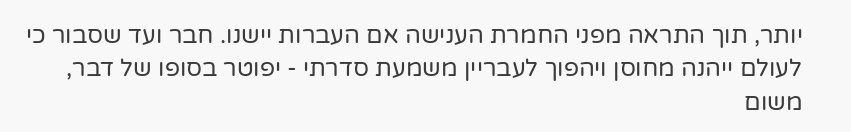יותר, תוך התראה מפני החמרת הענישה אם העברות יישנו. חבר ועד שסבור כי לעולם ייהנה מחוסן ויהפוך לעבריין משמעת סדרתי - יפוטר בסופו של דבר, משום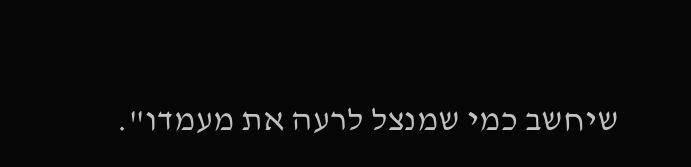שיחשב כמי שמנצל לרעה את מעמדו".